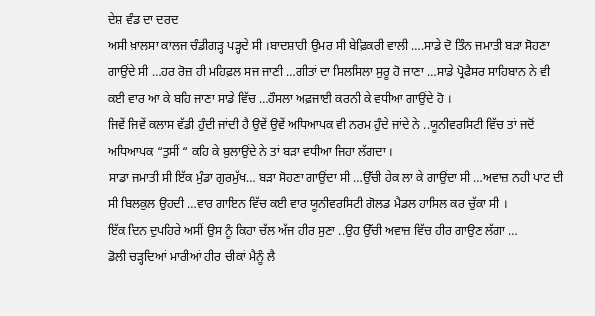ਦੇਸ਼ ਵੰਡ ਦਾ ਦਰਦ
ਅਸੀ ਖ਼ਾਲਸਾ ਕਾਲਜ ਚੰਡੀਗੜ੍ਹ ਪੜ੍ਹਦੇ ਸੀ ।ਬਾਦਸ਼ਾਹੀ ਉਮਰ ਸੀ ਬੇਫ਼ਿਕਰੀ ਵਾਲੀ ….ਸਾਡੇ ਦੋ ਤਿੰਨ ਜਮਾਤੀ ਬੜਾ ਸੋਹਣਾ ਗਾਉਂਦੇ ਸੀ …ਹਰ ਰੋਜ਼ ਹੀ ਮਹਿਫ਼ਲ ਸਜ ਜਾਣੀ …ਗੀਤਾਂ ਦਾ ਸਿਲਸਿਲਾ ਸੁਰੂ ਹੋ ਜਾਣਾ …ਸਾਡੇ ਪ੍ਰੋਫੈਸਰ ਸਾਹਿਬਾਨ ਨੇ ਵੀ ਕਈ ਵਾਰ ਆ ਕੇ ਬਹਿ ਜਾਣਾ ਸਾਡੇ ਵਿੱਚ …ਹੌਸਲਾ ਅਫ਼ਜਾਈ ਕਰਨੀ ਕੇ ਵਧੀਆ ਗਾਉਂਦੇ ਹੋ ।
ਜਿਵੇਂ ਜਿਵੇਂ ਕਲਾਸ ਵੱਡੀ ਹੁੰਦੀ ਜਾਂਦੀ ਹੈ ਉਵੇਂ ਉਵੇਂ ਅਧਿਆਪਕ ਵੀ ਨਰਮ ਹੁੰਦੇ ਜਾਂਦੇ ਨੇ ..ਯੂਨੀਵਰਸਿਟੀ ਵਿੱਚ ਤਾਂ ਜਦੋਂ ਅਧਿਆਪਕ “ਤੁਸੀਂ “ ਕਹਿ ਕੇ ਬੁਲਾਉਂਦੇ ਨੇ ਤਾਂ ਬੜਾ ਵਧੀਆ ਜਿਹਾ ਲੱਗਦਾ ।
ਸਾਡਾ ਜਮਾਤੀ ਸੀ ਇੱਕ ਮੁੰਡਾ ਗੁਰਮੁੱਖ… ਬੜਾ ਸੋਹਣਾ ਗਾਉਂਦਾ ਸੀ …ਉੱਚੀ ਹੇਕ ਲਾ ਕੇ ਗਾਉਂਦਾ ਸੀ …ਅਵਾਜ਼ ਨਹੀ ਪਾਟ ਦੀ ਸੀ ਬਿਲਕੁਲ ਉਹਦੀ …ਵਾਰ ਗਾਇਨ ਵਿੱਚ ਕਈ ਵਾਰ ਯੂਨੀਵਰਸਿਟੀ ਗੋਲਡ ਮੈਡਲ ਹਾਸਿਲ ਕਰ ਚੁੱਕਾ ਸੀ ।
ਇੱਕ ਦਿਨ ਦੁਪਹਿਰੇ ਅਸੀਂ ਉਸ ਨੂੰ ਕਿਹਾ ਚੱਲ ਅੱਜ ਹੀਰ ਸੁਣਾ ..ਉਹ ਉੱਚੀ ਅਵਾਜ਼ ਵਿੱਚ ਹੀਰ ਗਾਉਣ ਲੱਗਾ …
ਡੋਲੀ ਚੜ੍ਹਦਿਆਂ ਮਾਰੀਆਂ ਹੀਰ ਚੀਕਾਂ ਮੈਨੂੰ ਲੈ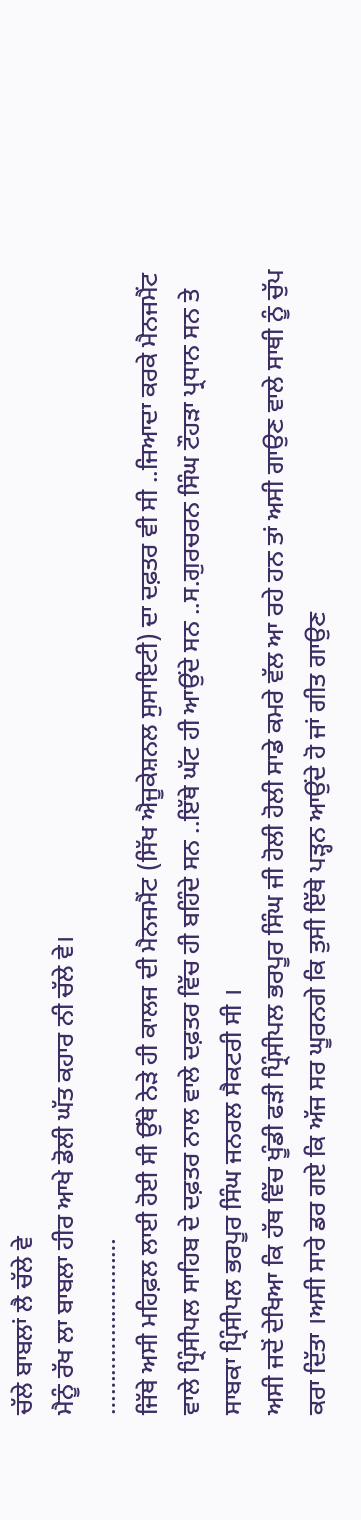ਚੱਲੇ ਬਾਬਲਾਂ ਲੈ ਚੱਲੇ ਵੇ
ਮੈਨੂੰ ਰੱਖ ਲਾ ਬਾਬਲਾ ਹੀਰ ਆਖੇ ਡੋਲੀ ਘੱਤ ਕਹਾਰ ਨੀ ਚੱਲੇ ਵੇ।
………………………
ਜਿੱਥੇ ਅਸੀ ਮਹਿਫ਼ਲ ਲਾਈ ਹੋਈ ਸੀ ਉੱਥੇ ਨੇੜੇ ਹੀ ਕਾਲਜ ਦੀ ਮੈਨਜਮੈਂਟ (ਸਿੱਖ ਐਜੂਕੇਸ਼ਨਲ ਸੁਸਾਇਟੀ) ਦਾ ਦਫ਼ਤਰ ਵੀ ਸੀ ..ਜਿਆਦਾ ਕਰਕੇ ਮੈਨਜਮੈਂਟ ਵਾਲੇ ਪ੍ਰਿੰਸੀਪਲ ਸਾਹਿਬ ਦੇ ਦਫ਼ਤਰ ਨਾਲ ਵਾਲੇ ਦਫ਼ਤਰ ਵਿੱਚ ਹੀ ਬਹਿੰਦੇ ਸਨ ..ਇੱਥੇ ਘੱਟ ਹੀ ਆਉਂਦੇ ਸਨ ..ਸ.ਗੁਰਚਰਨ ਸਿੰਘ ਟੌਹੜਾ ਪ੍ਰਧਾਨ ਸਨ ਤੇ ਸਾਬਕਾ ਪ੍ਰਿੰਸੀਪਲ ਭਰਪੂਰ ਸਿੰਘ ਜਨਰਲ ਸੈਕਟਰੀ ਸੀ ।
ਅਸੀ ਜਦੋਂ ਦੇਖਿਆ ਕਿ ਹੱਥ ਵਿੱਚ ਖੂੰਡੀ ਫੜੀ ਪ੍ਰਿੰਸੀਪਲ ਭਰਪੂਰ ਸਿੰਘ ਜੀ ਹੋਲੀ ਹੋਲੀ ਸਾਡੇ ਕਮਰੇ ਵੱਲ ਆ ਰਹੇ ਹਨ ਤਾਂ ਅਸੀ ਗਾਉਣ ਵਾਲੇ ਸਾਥੀ ਨੂੰ ਚੁੱਪ ਕਰਾ ਦਿੱਤਾ ।ਅਸੀ ਸਾਰੇ ਡਰ ਗਏ ਕਿ ਅੱਜ ਸਰ ਘੂਰਨਗੇ ਕਿ ਤੁਸੀ ਇੱਥੇ ਪੜ੍ਹਨ ਆਉਂਦੇ ਹੋ ਜਾਂ ਗੀਤ ਗਾਉਣ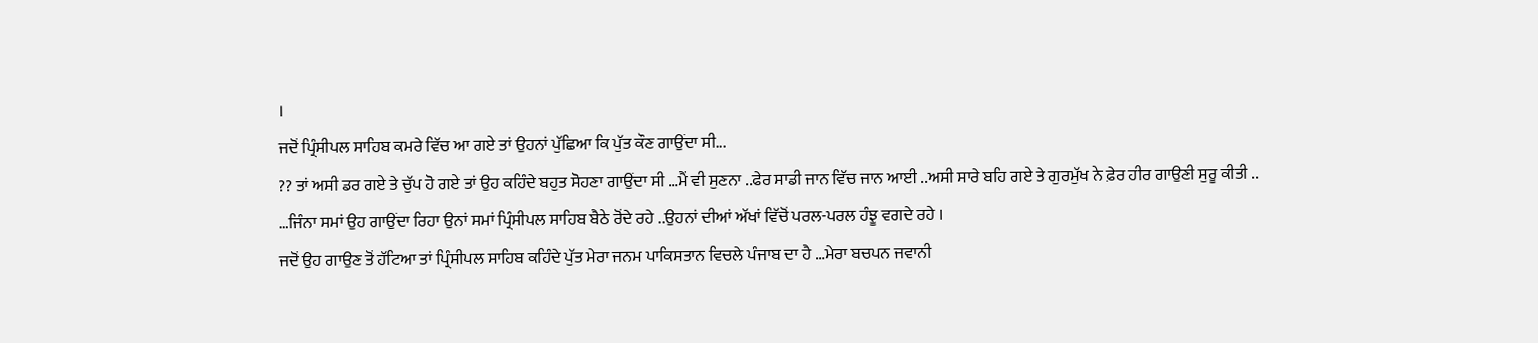।
ਜਦੋਂ ਪ੍ਰਿੰਸੀਪਲ ਸਾਹਿਬ ਕਮਰੇ ਵਿੱਚ ਆ ਗਏ ਤਾਂ ਉਹਨਾਂ ਪੁੱਛਿਆ ਕਿ ਪੁੱਤ ਕੌਣ ਗਾਉਂਦਾ ਸੀ...
?? ਤਾਂ ਅਸੀ ਡਰ ਗਏ ਤੇ ਚੁੱਪ ਹੋ ਗਏ ਤਾਂ ਉਹ ਕਹਿੰਦੇ ਬਹੁਤ ਸੋਹਣਾ ਗਾਉਂਦਾ ਸੀ …ਮੈਂ ਵੀ ਸੁਣਨਾ ..ਫੇਰ ਸਾਡੀ ਜਾਨ ਵਿੱਚ ਜਾਨ ਆਈ ..ਅਸੀ ਸਾਰੇ ਬਹਿ ਗਏ ਤੇ ਗੁਰਮੁੱਖ ਨੇ ਫ਼ੇਰ ਹੀਰ ਗਾਉਣੀ ਸੁਰੂ ਕੀਤੀ .. …ਜਿੰਨਾ ਸਮਾਂ ਉਹ ਗਾਉਂਦਾ ਰਿਹਾ ਉਨਾਂ ਸਮਾਂ ਪ੍ਰਿੰਸੀਪਲ ਸਾਹਿਬ ਬੈਠੇ ਰੋਂਦੇ ਰਹੇ ..ਉਹਨਾਂ ਦੀਆਂ ਅੱਖਾਂ ਵਿੱਚੋਂ ਪਰਲ-ਪਰਲ ਹੰਝੂ ਵਗਦੇ ਰਹੇ ।
ਜਦੋਂ ਉਹ ਗਾਉਣ ਤੋਂ ਹੱਟਿਆ ਤਾਂ ਪ੍ਰਿੰਸੀਪਲ ਸਾਹਿਬ ਕਹਿੰਦੇ ਪੁੱਤ ਮੇਰਾ ਜਨਮ ਪਾਕਿਸਤਾਨ ਵਿਚਲੇ ਪੰਜਾਬ ਦਾ ਹੈ …ਮੇਰਾ ਬਚਪਨ ਜਵਾਨੀ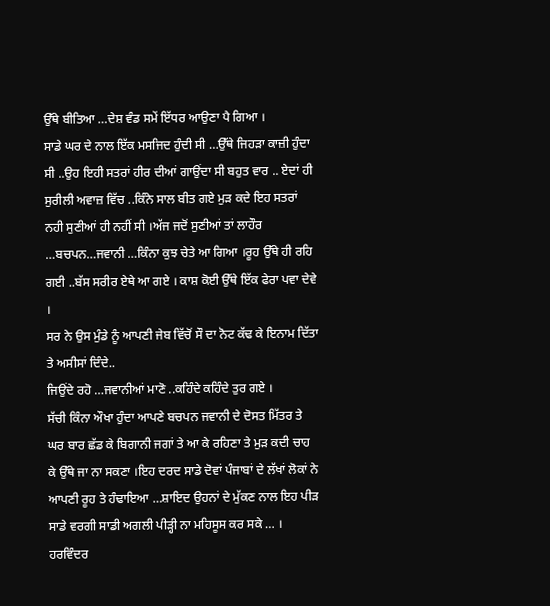ਉੱਥੇ ਬੀਤਿਆ …ਦੇਸ਼ ਵੰਡ ਸਮੇਂ ਇੱਧਰ ਆਉਣਾ ਪੈ ਗਿਆ ।
ਸਾਡੇ ਘਰ ਦੇ ਨਾਲ ਇੱਕ ਮਸਜਿਦ ਹੁੰਦੀ ਸੀ …ਉੱਥੇ ਜਿਹੜਾ ਕਾਜ਼ੀ ਹੁੰਦਾ ਸੀ ..ਉਹ ਇਹੀ ਸਤਰਾਂ ਹੀਰ ਦੀਆਂ ਗਾਉਂਦਾ ਸੀ ਬਹੁਤ ਵਾਰ .. ਏਦਾਂ ਹੀ ਸੁਰੀਲੀ ਅਵਾਜ਼ ਵਿੱਚ ..ਕਿੰਨੇ ਸਾਲ ਬੀਤ ਗਏ ਮੁੜ ਕਦੇ ਇਹ ਸਤਰਾਂ ਨਹੀ ਸੁਣੀਆਂ ਹੀ ਨਹੀਂ ਸੀ ।ਅੱਜ ਜਦੋਂ ਸੁਣੀਆਂ ਤਾਂ ਲਾਹੌਰ …ਬਚਪਨ…ਜਵਾਨੀ …ਕਿੰਨਾ ਕੁਝ ਚੇਤੇ ਆ ਗਿਆ ।ਰੂਹ ਉੱਥੇ ਹੀ ਰਹਿ ਗਈ ..ਬੱਸ ਸਰੀਰ ਏਥੇ ਆ ਗਏ । ਕਾਸ਼ ਕੋਈ ਉੱਥੇ ਇੱਕ ਫੇਰਾ ਪਵਾ ਦੇਵੇ ।
ਸਰ ਨੇ ਉਸ ਮੁੰਡੇ ਨੂੰ ਆਪਣੀ ਜੇਬ ਵਿੱਚੋਂ ਸੌ ਦਾ ਨੋਟ ਕੱਢ ਕੇ ਇਨਾਮ ਦਿੱਤਾ ਤੇ ਅਸੀਸਾਂ ਦਿੰਦੇ..
ਜਿਉਂਦੇ ਰਹੋ …ਜਵਾਨੀਆਂ ਮਾਣੋ ..ਕਹਿੰਦੇ ਕਹਿੰਦੇ ਤੁਰ ਗਏ ।
ਸੱਚੀ ਕਿੰਨਾ ਔਖਾ ਹੁੰਦਾ ਆਪਣੇ ਬਚਪਨ ਜਵਾਨੀ ਦੇ ਦੋਸਤ ਮਿੱਤਰ ਤੇ ਘਰ ਬਾਰ ਛੱਡ ਕੇ ਬਿਗਾਨੀ ਜਗਾਂ ਤੇ ਆ ਕੇ ਰਹਿਣਾ ਤੇ ਮੁੜ ਕਦੀ ਚਾਹ ਕੇ ਉੱਥੇ ਜਾ ਨਾ ਸਕਣਾ ।ਇਹ ਦਰਦ ਸਾਡੇ ਦੋਵਾਂ ਪੰਜਾਬਾਂ ਦੇ ਲੱਖਾਂ ਲੋਕਾਂ ਨੇ ਆਪਣੀ ਰੂਹ ਤੇ ਹੰਢਾਇਆ …ਸ਼ਾਇਦ ਉਹਨਾਂ ਦੇ ਮੁੱਕਣ ਨਾਲ ਇਹ ਪੀੜ ਸਾਡੇ ਵਰਗੀ ਸਾਡੀ ਅਗਲੀ ਪੀੜ੍ਹੀ ਨਾ ਮਹਿਸੂਸ ਕਰ ਸਕੇ … ।
ਹਰਵਿੰਦਰ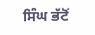ਸਿੰਘ ਭੱਟੋਂ